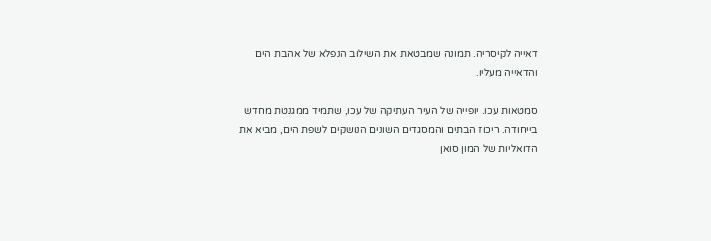דאייה לקיסריה. תמונה שמבטאת את השילוב הנפלא של אהבת הים והדאייה מעליו.

סמטאות עכו. יופייה של העיר העתיקה של עכו, שתמיד ממגנטת מחדש בייחודה. ריכוז הבתים והמסגדים השונים הנושקים לשפת הים, מביא את הדואליות של המון סואן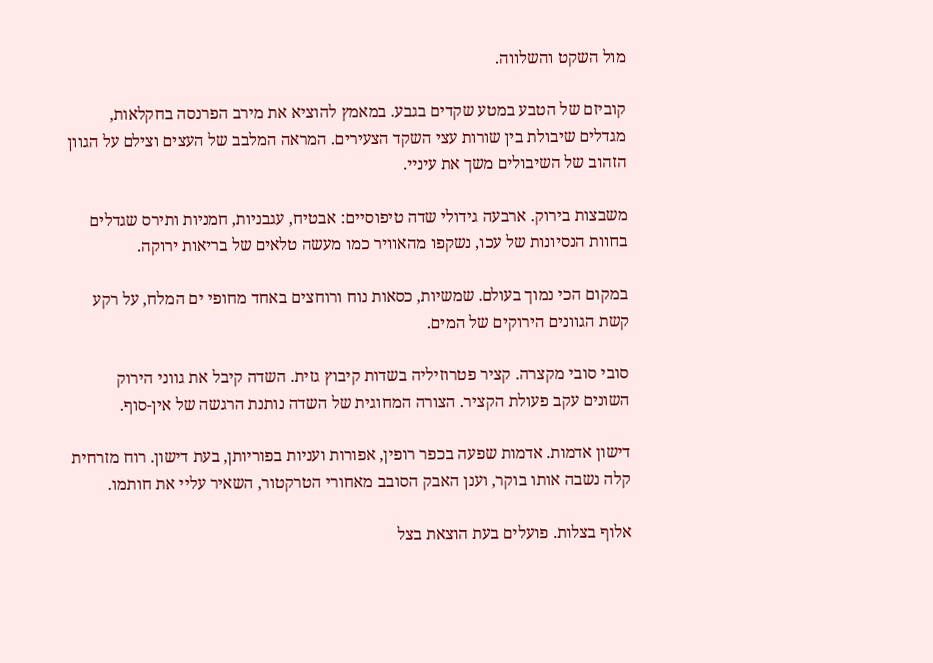מול השקט והשלווה.

קוביזם של הטבע במטע שקדים בגבע. במאמץ להוציא את מירב הפרנסה בחקלאות, מגדלים שיבולת בין שורות עצי השקד הצעירים. המראה המלבב של העצים וצילם על הגוון הזהוב של השיבולים משך את עיניי.

משבצות בירוק. ארבעה גידולי שדה טיפוסיים: אבטיח, עגבניות, חמניות ותירס שגדלים בחוות הנסיונות של עכו, נשקפו מהאוויר כמו מעשה טלאים של בריאות ירוקה.

במקום הכי נמוך בעולם. שמשיות, כסאות נוח ורוחצים באחד מחופי ים המלח, על רקע קשת הגוונים הירוקים של המים.

סובי סובי מקצרה. קציר פטרוזיליה בשדות קיבוץ גזית. השדה קיבל את גווני הירוק השונים עקב פעולת הקציר. הצורה המחוגית של השדה נותנת הרגשה של אין-סוף.

דישון אדמות. אדמות שפעה בכפר רופין, אפורות ועניות בפוריותן, בעת דישון. רוח מזרחית קלה נשבה אותו בוקר, וענן האבק הסובב מאחורי הטרקטור, השאיר עליי את חותמו.

אלוף בצלות. פועלים בעת הוצאת בצל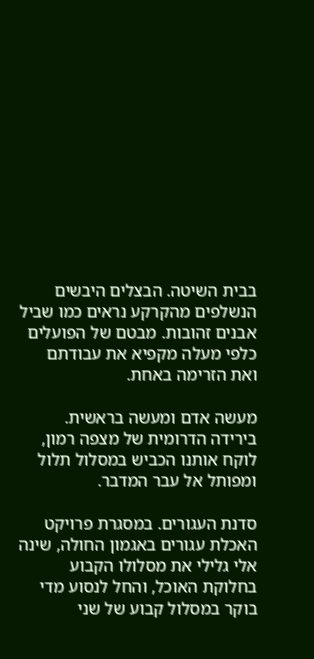בבית השיטה. הבצלים היבשים הנשלפים מהקרקע נראים כמו שביל אבנים זהובות. מבטם של הפועלים כלפי מעלה מקפיא את עבודתם ואת הזרימה באחת.

מעשה אדם ומעשה בראשית. בירידה הדרומית של מצפה רמון, לוקח אותנו הכביש במסלול תלול ומפותל אל עבר המדבר.

סדנת העגורים. במסגרת פרויקט האכלת עגורים באגמון החולה, שינה אלי גלילי את מסלולו הקבוע בחלוקת האוכל, והחל לנסוע מדי בוקר במסלול קבוע של שני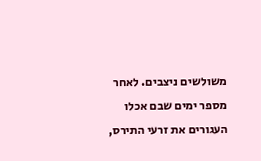משולשים ניצבים. לאחר מספר ימים שבם אכלו העגורים את זרעי התירס,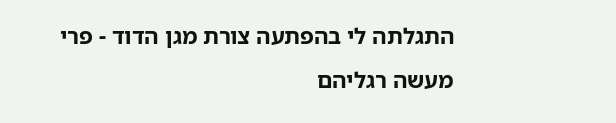התגלתה לי בהפתעה צורת מגן הדוד - פרי מעשה רגליהם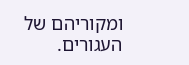ומקוריהם של העגורים.